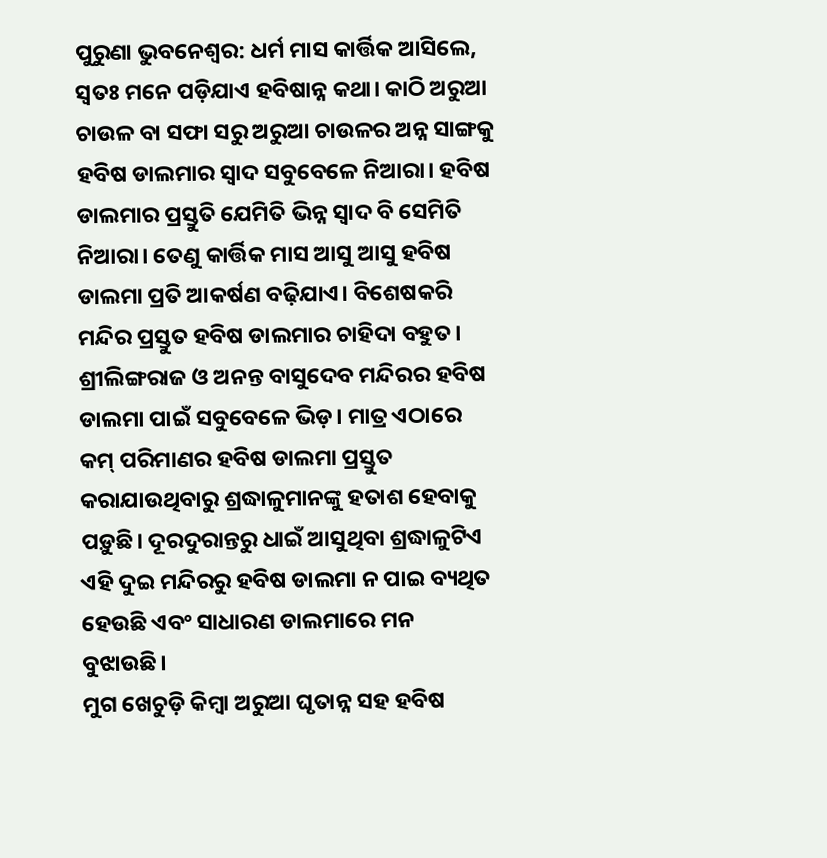ପୁରୁଣା ଭୁବନେଶ୍ବର: ଧର୍ମ ମାସ କାର୍ତ୍ତିକ ଆସିଲେ, ସ୍ବତଃ ମନେ ପଡ଼ିଯାଏ ହବିଷାନ୍ନ କଥା। କାଠି ଅରୁଆ ଚାଉଳ ବା ସଫା ସରୁ ଅରୁଆ ଚାଉଳର ଅନ୍ନ ସାଙ୍ଗକୁ ହବିଷ ଡାଲମାର ସ୍ବାଦ ସବୁବେଳେ ନିଆରା। ହବିଷ ଡାଲମାର ପ୍ରସ୍ତୁତି ଯେମିତି ଭିନ୍ନ ସ୍ବାଦ ବି ସେମିତି ନିଆରା। ତେଣୁ କାର୍ତ୍ତିକ ମାସ ଆସୁ ଆସୁ ହବିଷ ଡାଲମା ପ୍ରତି ଆକର୍ଷଣ ବଢ଼ିଯାଏ। ବିଶେଷକରି ମନ୍ଦିର ପ୍ରସ୍ତୁତ ହବିଷ ଡାଲମାର ଚାହିଦା ବହୁତ। ଶ୍ରୀଲିଙ୍ଗରାଜ ଓ ଅନନ୍ତ ବାସୁଦେବ ମନ୍ଦିରର ହବିଷ ଡାଲମା ପାଇଁ ସବୁବେଳେ ଭିଡ଼। ମାତ୍ର ଏଠାରେ କମ୍ ପରିମାଣର ହବିଷ ଡାଲମା ପ୍ରସ୍ତୁତ କରାଯାଉଥିବାରୁ ଶ୍ରଦ୍ଧାଳୁମାନଙ୍କୁ ହତାଶ ହେବାକୁ ପଡ଼ୁଛି। ଦୂରଦୁରାନ୍ତରୁ ଧାଇଁ ଆସୁଥିବା ଶ୍ରଦ୍ଧାଳୁଟିଏ ଏହି ଦୁଇ ମନ୍ଦିରରୁ ହବିଷ ଡାଲମା ନ ପାଇ ବ୍ୟଥିତ ହେଉଛି ଏବଂ ସାଧାରଣ ଡାଲମାରେ ମନ ବୁଝାଉଛି।
ମୁଗ ଖେଚୁଡ଼ି କିମ୍ବା ଅରୁଆ ଘୃତାନ୍ନ ସହ ହବିଷ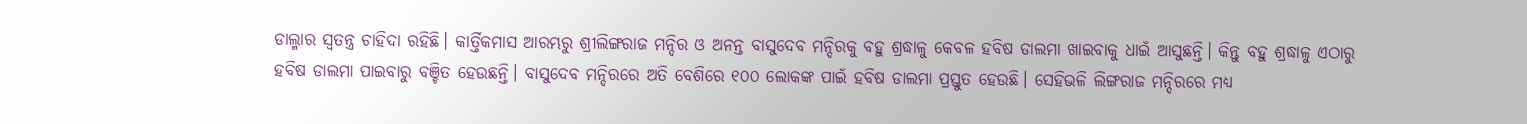ଡାଲ୍ମାର ସ୍ବତନ୍ତ୍ର ଚାହିଦା ରହିଛି। କାର୍ତ୍ତିକମାସ ଆରମ୍ଭରୁ ଶ୍ରୀଲିଙ୍ଗରାଜ ମନ୍ଦିର ଓ ଅନନ୍ତ ବାସୁଦେବ ମନ୍ଦିରକୁ ବହୁ ଶ୍ରଦ୍ଧାଳୁ କେବଳ ହବିଷ ଡାଲମା ଖାଇବାକୁ ଧାଇଁ ଆସୁଛନ୍ତି। କିନ୍ତୁ ବହୁ ଶ୍ରଦ୍ଧାଳୁ ଏଠାରୁ ହବିଷ ଡାଲମା ପାଇବାରୁ ବଞ୍ଚିତ ହେଉଛନ୍ତି। ବାସୁଦେବ ମନ୍ଦିରରେ ଅତି ବେଶିରେ ୧୦୦ ଲୋକଙ୍କ ପାଇଁ ହବିଷ ଡାଲମା ପ୍ରସ୍ତୁତ ହେଉଛି। ସେହିଭଳି ଲିଙ୍ଗରାଜ ମନ୍ଦିରରେ ମଧ୍ୟ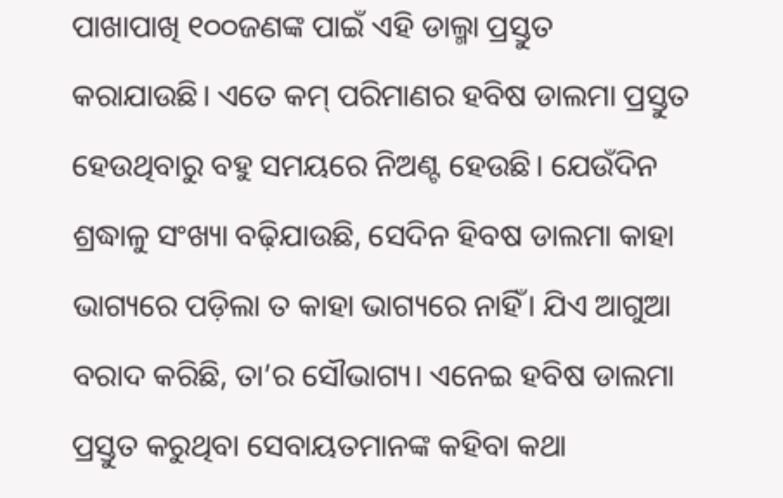ପାଖାପାଖି ୧୦୦ଜଣଙ୍କ ପାଇଁ ଏହି ଡାଲ୍ମା ପ୍ରସ୍ତୁତ କରାଯାଉଛି। ଏତେ କମ୍ ପରିମାଣର ହବିଷ ଡାଲମା ପ୍ରସ୍ତୁତ ହେଉଥିବାରୁ ବହୁ ସମୟରେ ନିଅଣ୍ଟ ହେଉଛି। ଯେଉଁଦିନ ଶ୍ରଦ୍ଧାଳୁ ସଂଖ୍ୟା ବଢ଼ିଯାଉଛି, ସେଦିନ ହିବଷ ଡାଲମା କାହା ଭାଗ୍ୟରେ ପଡ଼ିଲା ତ କାହା ଭାଗ୍ୟରେ ନାହିଁ। ଯିଏ ଆଗୁଆ ବରାଦ କରିଛି, ତା’ର ସୌଭାଗ୍ୟ। ଏନେଇ ହବିଷ ଡାଲମା ପ୍ରସ୍ତୁତ କରୁଥିବା ସେବାୟତମାନଙ୍କ କହିବା କଥା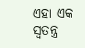ଏହା ଏକ ସ୍ବତନ୍ତ୍ର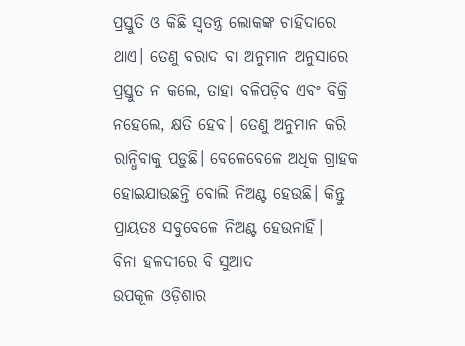ପ୍ରସ୍ତୁତି ଓ କିଛି ସ୍ବତନ୍ତ୍ର ଲୋକଙ୍କ ଚାହିଦାରେ ଥାଏ। ତେଣୁ ବରାଦ ବା ଅନୁମାନ ଅନୁସାରେ ପ୍ରସ୍ତୁତ ନ କଲେ, ତାହା ବଳିପଡ଼ିବ ଏବଂ ବିକ୍ରି ନହେଲେ, କ୍ଷତି ହେବ। ତେଣୁ ଅନୁମାନ କରି ରାନ୍ଧିବାକୁ ପଡ଼ୁଛି। ବେଳେବେଳେ ଅଧିକ ଗ୍ରାହକ ହୋଇଯାଉଛନ୍ତି ବୋଲି ନିଅଣ୍ଟ ହେଉଛି। କିନ୍ତୁ ପ୍ରାୟତଃ ସବୁବେଳେ ନିଅଣ୍ଟ ହେଉନାହିଁ।
ବିନା ହଳଦୀରେ ବି ସୁଆଦ
ଉପକୂଳ ଓଡ଼ିଶାର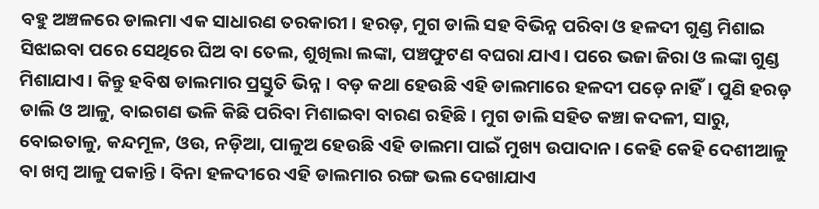ବହୁ ଅଞ୍ଚଳରେ ଡାଲମା ଏକ ସାଧାରଣ ତରକାରୀ। ହରଡ଼, ମୁଗ ଡାଲି ସହ ବିଭିନ୍ନ ପରିବା ଓ ହଳଦୀ ଗୁଣ୍ଡ ମିଶାଇ ସିଝାଇବା ପରେ ସେଥିରେ ଘିଅ ବା ତେଲ, ଶୁଖିଲା ଲଙ୍କା, ପଞ୍ଚଫୁଟଣ ବଘରା ଯାଏ। ପରେ ଭଜା ଜିରା ଓ ଲଙ୍କା ଗୁଣ୍ଡ ମିଶାଯାଏ। କିନ୍ତୁ ହବିଷ ଡାଲମାର ପ୍ରସ୍ତୁତି ଭିନ୍ନ। ବଡ଼ କଥା ହେଉଛି ଏହି ଡାଲମାରେ ହଳଦୀ ପଡ଼େ ନାହିଁ। ପୁଣି ହରଡ଼ ଡାଲି ଓ ଆଳୁ, ବାଇଗଣ ଭଳି କିଛି ପରିବା ମିଶାଇବା ବାରଣ ରହିଛି। ମୁଗ ଡାଲି ସହିତ କଞ୍ଚା କଦଳୀ, ସାରୁ, ବୋଇତାଳୁ, କନ୍ଦମୂଳ, ଓଉ, ନଡ଼ିଆ, ପାଳୁଅ ହେଉଛି ଏହି ଡାଲମା ପାଇଁ ମୁଖ୍ୟ ଉପାଦାନ। କେହି କେହି ଦେଶୀଆଳୁ ବା ଖମ୍ବ ଆଳୁ ପକାନ୍ତି। ବିନା ହଳଦୀରେ ଏହି ଡାଲମାର ରଙ୍ଗ ଭଲ ଦେଖାଯାଏ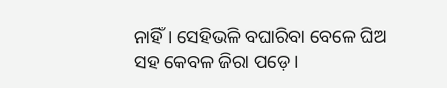ନାହିଁ। ସେହିଭଳି ବଘାରିବା ବେଳେ ଘିଅ ସହ କେବଳ ଜିରା ପଡ଼େ।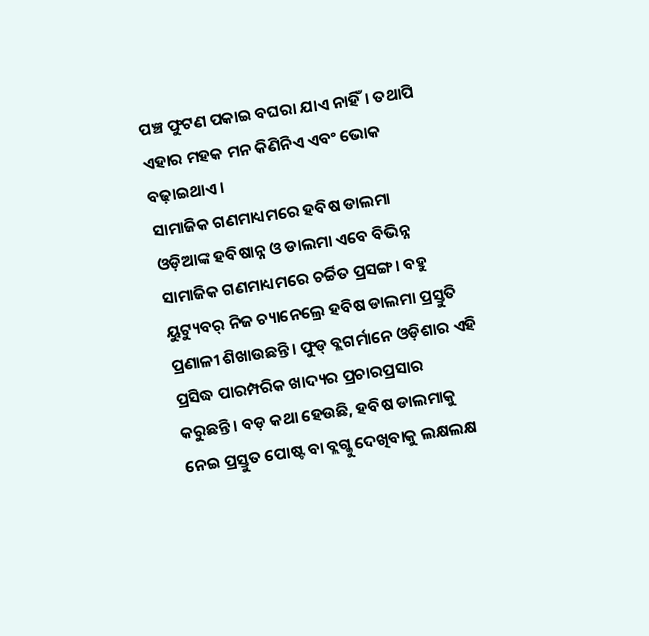ପଞ୍ଚ ଫୁଟଣ ପକାଇ ବଘରା ଯାଏ ନାହିଁ। ତଥାପି ଏହାର ମହକ ମନ କିଣିନିଏ ଏବଂ ଭୋକ ବଢ଼ାଇଥାଏ।
ସାମାଜିକ ଗଣମାଧ୍ୟମରେ ହବିଷ ଡାଲମା
ଓଡ଼ିଆଙ୍କ ହବିଷାନ୍ନ ଓ ଡାଲମା ଏବେ ବିଭିନ୍ନ ସାମାଜିକ ଗଣମାଧ୍ୟମରେ ଚର୍ଚ୍ଚିତ ପ୍ରସଙ୍ଗ। ବହୁ ୟୁଟ୍ୟୁବର୍ ନିଜ ଚ୍ୟାନେଲ୍ରେ ହବିଷ ଡାଲମା ପ୍ରସ୍ତୁତି ପ୍ରଣାଳୀ ଶିଖାଉଛନ୍ତି। ଫୁଡ୍ ବ୍ଲଗର୍ମାନେ ଓଡ଼ିଶାର ଏହି ପ୍ରସିଦ୍ଧ ପାରମ୍ପରିକ ଖାଦ୍ୟର ପ୍ରଚାରପ୍ରସାର କରୁଛନ୍ତି। ବଡ଼ କଥା ହେଉଛି, ହବିଷ ଡାଲମାକୁ ନେଇ ପ୍ରସ୍ତୁତ ପୋଷ୍ଟ ବା ବ୍ଲଗ୍କୁ ଦେଖିବାକୁ ଲକ୍ଷଲକ୍ଷ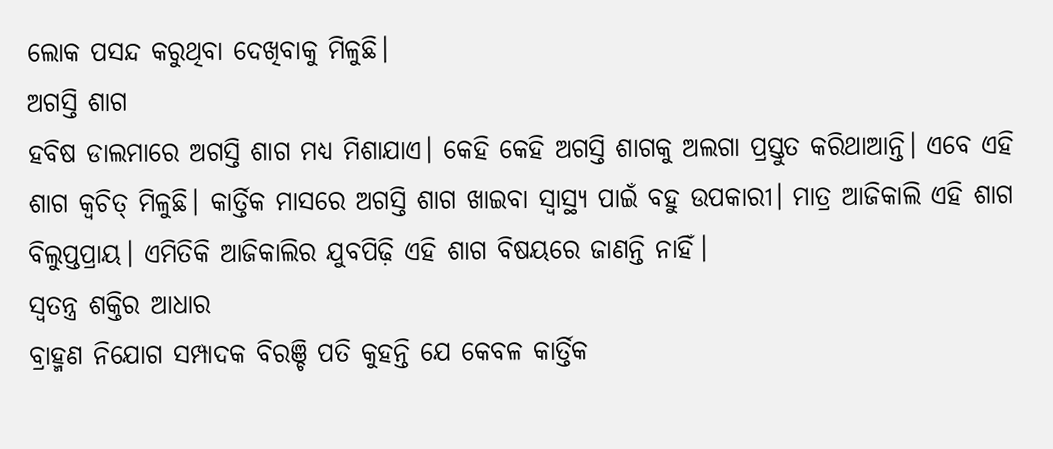ଲୋକ ପସନ୍ଦ କରୁଥିବା ଦେଖିବାକୁ ମିଳୁଛି।
ଅଗସ୍ତି ଶାଗ
ହବିଷ ଡାଲମାରେ ଅଗସ୍ତି ଶାଗ ମଧ୍ୟ ମିଶାଯାଏ। କେହି କେହି ଅଗସ୍ତି ଶାଗକୁ ଅଲଗା ପ୍ରସ୍ତୁତ କରିଥାଆନ୍ତି। ଏବେ ଏହି ଶାଗ କ୍ବଚିତ୍ ମିଳୁଛି। କାର୍ତ୍ତିକ ମାସରେ ଅଗସ୍ତି ଶାଗ ଖାଇବା ସ୍ବାସ୍ଥ୍ୟ ପାଇଁ ବହୁ ଉପକାରୀ। ମାତ୍ର ଆଜିକାଲି ଏହି ଶାଗ ବିଲୁପ୍ତପ୍ରାୟ। ଏମିତିକି ଆଜିକାଲିର ଯୁବପିଢ଼ି ଏହି ଶାଗ ବିଷୟରେ ଜାଣନ୍ତି ନାହିଁ।
ସ୍ବତନ୍ତ୍ର ଶକ୍ତିର ଆଧାର
ବ୍ରାହ୍ମଣ ନିଯୋଗ ସମ୍ପାଦକ ବିରଞ୍ଚି ପତି କୁହନ୍ତି ଯେ କେବଳ କାର୍ତ୍ତିକ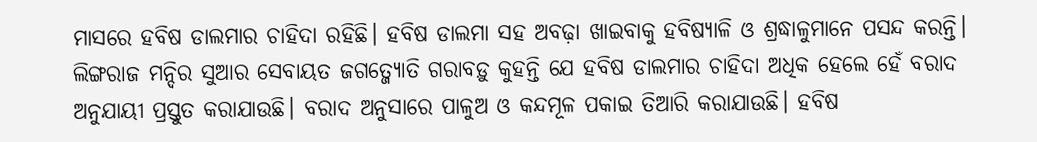ମାସରେ ହବିଷ ଡାଲମାର ଚାହିଦା ରହିଛି। ହବିଷ ଡାଲମା ସହ ଅବଢ଼ା ଖାଇବାକୁ ହବିଷ୍ୟାଳି ଓ ଶ୍ରଦ୍ଧାଳୁମାନେ ପସନ୍ଦ କରନ୍ତି। ଲିଙ୍ଗରାଜ ମନ୍ଦିର ସୁଆର ସେବାୟତ ଜଗତ୍ଜ୍ୟୋତି ଗରାବଡ଼ୁ କୁହନ୍ତି ଯେ ହବିଷ ଡାଲମାର ଚାହିଦା ଅଧିକ ହେଲେ ହେଁ ବରାଦ ଅନୁଯାୟୀ ପ୍ରସ୍ତୁତ କରାଯାଉଛି। ବରାଦ ଅନୁସାରେ ପାଳୁଅ ଓ କନ୍ଦମୂଳ ପକାଇ ତିଆରି କରାଯାଉଛି। ହବିଷ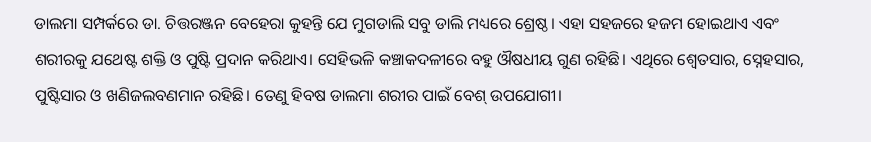ଡାଲମା ସମ୍ପର୍କରେ ଡା. ଚିତ୍ତରଞ୍ଜନ ବେହେରା କୁହନ୍ତି ଯେ ମୁଗଡାଲି ସବୁ ଡାଲି ମଧ୍ୟରେ ଶ୍ରେଷ୍ଠ। ଏହା ସହଜରେ ହଜମ ହୋଇଥାଏ ଏବଂ ଶରୀରକୁ ଯଥେଷ୍ଟ ଶକ୍ତି ଓ ପୁଷ୍ଟି ପ୍ରଦାନ କରିଥାଏ। ସେହିଭଳି କଞ୍ଚାକଦଳୀରେ ବହୁ ଔଷଧୀୟ ଗୁଣ ରହିଛି। ଏଥିରେ ଶ୍ୱେତସାର, ସ୍ନେହସାର, ପୁଷ୍ଟିସାର ଓ ଖଣିଜଲବଣମାନ ରହିଛି। ତେଣୁ ହିବଷ ଡାଲମା ଶରୀର ପାଇଁ ବେଶ୍ ଉପଯୋଗୀ।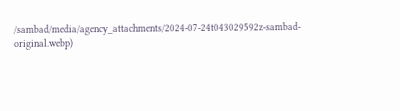/sambad/media/agency_attachments/2024-07-24t043029592z-sambad-original.webp)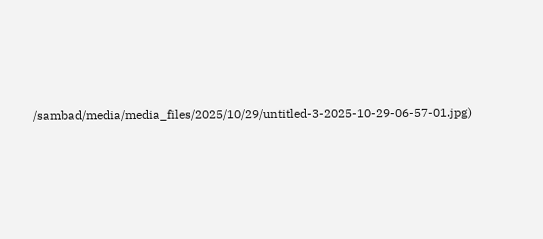/sambad/media/media_files/2025/10/29/untitled-3-2025-10-29-06-57-01.jpg)